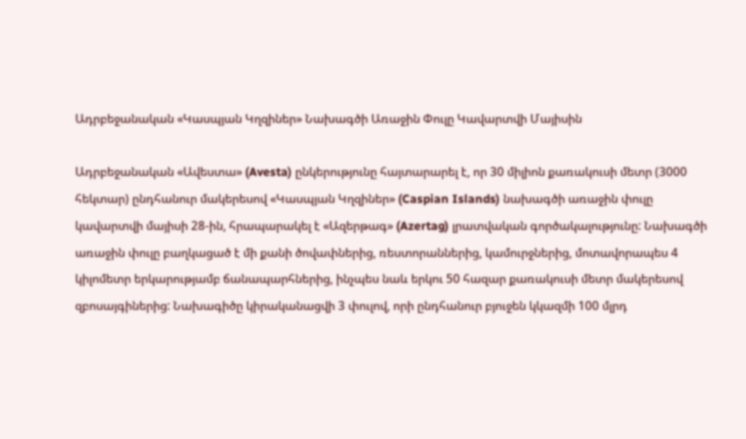Ադրբեջանական «Կասպյան Կղզիներ» Նախագծի Առաջին Փուլը Կավարտվի Մայիսին

Ադրբեջանական «Ավեստա» (Avesta) ընկերությունը հայտարարել է, որ 30 միլիոն քառակուսի մետր (3000 հեկտար) ընդհանուր մակերեսով «Կասպյան Կղզիներ» (Caspian Islands) նախագծի առաջին փուլը կավարտվի մայիսի 28-ին, հրապարակել է «Ազերթագ» (Azertag) լրատվական գործակալությունը: Նախագծի առաջին փուլը բաղկացած է մի քանի ծովափներից, ռեստորաններից, կամուրջներից, մոտավորապես 4 կիլոմետր երկարությամբ ճանապարհներից, ինչպես նաև երկու 50 հազար քառակուսի մետր մակերեսով զբոսայգիներից: Նախագիծը կիրականացվի 3 փուլով, որի ընդհանուր բյուջեն կկազմի 100 մլրդ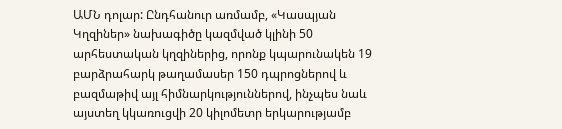ԱՄՆ դոլար: Ընդհանուր առմամբ, «Կասպյան Կղզիներ» նախագիծը կազմված կլինի 50 արհեստական կղզիներից, որոնք կպարունակեն 19 բարձրահարկ թաղամասեր 150 դպրոցներով և բազմաթիվ այլ հիմնարկություններով, ինչպես նաև այստեղ կկառուցվի 20 կիլոմետր երկարությամբ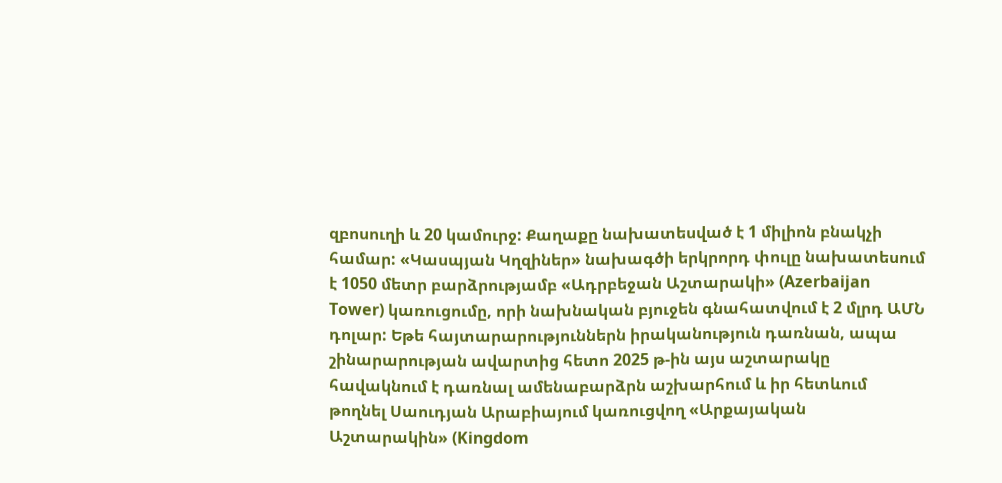զբոսուղի և 20 կամուրջ: Քաղաքը նախատեսված է 1 միլիոն բնակչի համար: «Կասպյան Կղզիներ» նախագծի երկրորդ փուլը նախատեսում է 1050 մետր բարձրությամբ «Ադրբեջան Աշտարակի» (Azerbaijan Tower) կառուցումը, որի նախնական բյուջեն գնահատվում է 2 մլրդ ԱՄՆ դոլար: Եթե հայտարարություններն իրականություն դառնան, ապա շինարարության ավարտից հետո 2025 թ-ին այս աշտարակը հավակնում է դառնալ ամենաբարձրն աշխարհում և իր հետևում թողնել Սաուդյան Արաբիայում կառուցվող «Արքայական Աշտարակին» (Kingdom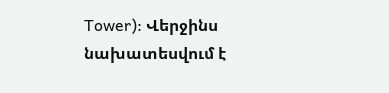Tower): Վերջինս նախատեսվում է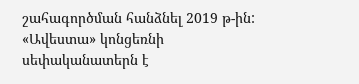շահագործման հանձնել 2019 թ-ին: «Ավեստա» կոնցեռնի սեփականատերն է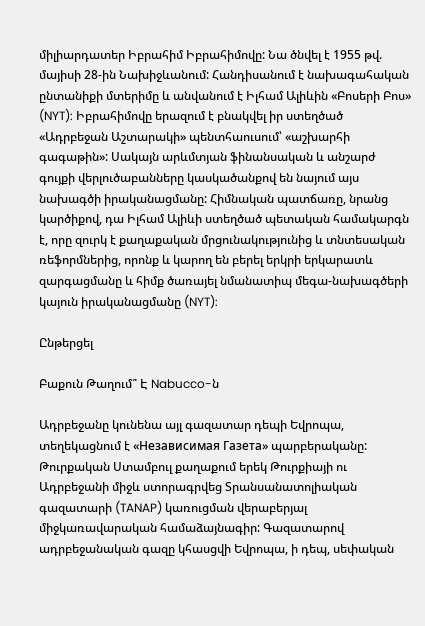միլիարդատեր Իբրահիմ Իբրահիմովը: Նա ծնվել է 1955 թվ. մայիսի 28-ին Նախիջևանում: Հանդիսանում է նախագահական ընտանիքի մտերիմը և անվանում է Իլհամ Ալիևին «Բոսերի Բոս» (NYT): Իբրահիմովը երազում է բնակվել իր ստեղծած «Ադրբեջան Աշտարակի» պենտհաուսում՝ «աշխարհի գագաթին»: Սակայն արևմտյան ֆինանսական և անշարժ գույքի վերլուծաբանները կասկածանքով են նայում այս նախագծի իրականացմանը: Հիմնական պատճառը, նրանց կարծիքով, դա Իլհամ Ալիևի ստեղծած պետական համակարգն է, որը զուրկ է քաղաքական մրցունակությունից և տնտեսական ռեֆորմներից, որոնք և կարող են բերել երկրի երկարատև զարգացմանը և հիմք ծառայել նմանատիպ մեգա-նախագծերի կայուն իրականացմանը (NYT):

Ընթերցել

Բաքուն Թաղում՞ Է Nabucco-ն

Ադրբեջանը կունենա այլ գազատար դեպի Եվրոպա, տեղեկացնում է «Независимая Газета» պարբերականը: Թուրքական Ստամբուլ քաղաքում երեկ Թուրքիայի ու Ադրբեջանի միջև ստորագրվեց Տրանսանատոլիական գազատարի (TANAP) կառուցման վերաբերյալ միջկառավարական համաձայնագիր: Գազատարով ադրբեջանական գազը կհասցվի Եվրոպա, ի դեպ, սեփական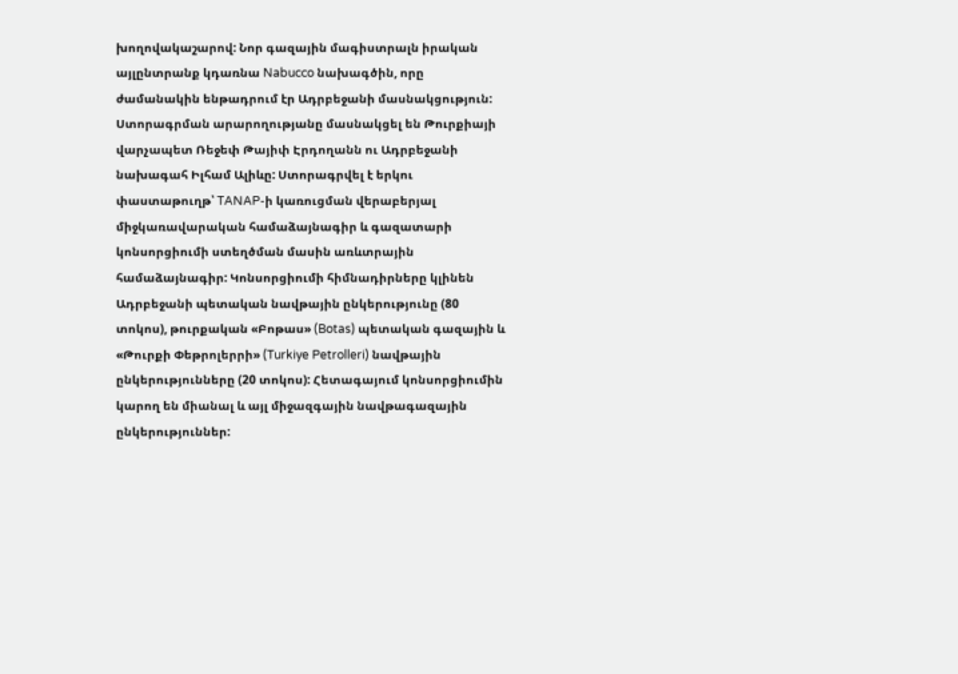խողովակաշարով: Նոր գազային մագիստրալն իրական այլընտրանք կդառնա Nabucco նախագծին, որը ժամանակին ենթադրում էր Ադրբեջանի մասնակցություն: Ստորագրման արարողությանը մասնակցել են Թուրքիայի վարչապետ Ռեջեփ Թայիփ Էրդողանն ու Ադրբեջանի նախագահ Իլհամ Ալիևը: Ստորագրվել է երկու փաստաթուղթ՝ TANAP-ի կառուցման վերաբերյալ միջկառավարական համաձայնագիր և գազատարի կոնսորցիումի ստեղծման մասին առևտրային համաձայնագիր: Կոնսորցիումի հիմնադիրները կլինեն Ադրբեջանի պետական նավթային ընկերությունը (80 տոկոս), թուրքական «Բոթաս» (Botas) պետական գազային և «Թուրքի Փեթրոլերրի» (Turkiye Petrolleri) նավթային ընկերությունները (20 տոկոս): Հետագայում կոնսորցիումին կարող են միանալ և այլ միջազգային նավթագազային ընկերություններ: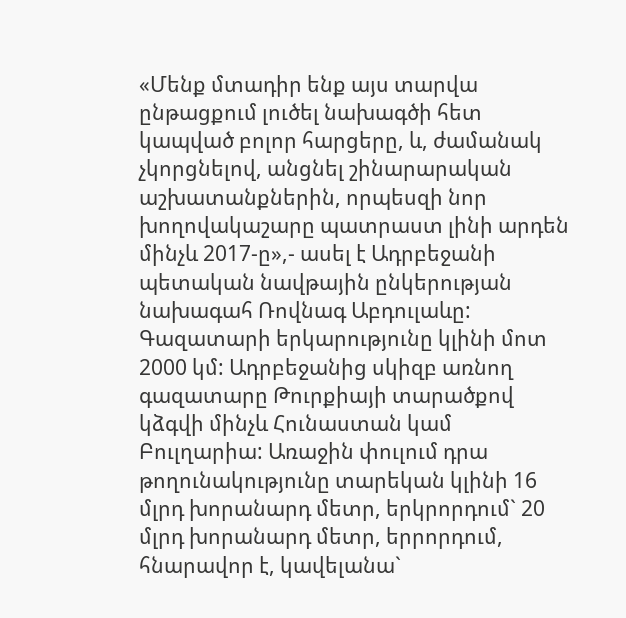«Մենք մտադիր ենք այս տարվա ընթացքում լուծել նախագծի հետ կապված բոլոր հարցերը, և, ժամանակ չկորցնելով, անցնել շինարարական աշխատանքներին, որպեսզի նոր խողովակաշարը պատրաստ լինի արդեն մինչև 2017-ը»,- ասել է Ադրբեջանի պետական նավթային ընկերության նախագահ Ռովնագ Աբդուլաևը: Գազատարի երկարությունը կլինի մոտ 2000 կմ: Ադրբեջանից սկիզբ առնող գազատարը Թուրքիայի տարածքով կձգվի մինչև Հունաստան կամ Բուլղարիա: Առաջին փուլում դրա թողունակությունը տարեկան կլինի 16 մլրդ խորանարդ մետր, երկրորդում` 20 մլրդ խորանարդ մետր, երրորդում, հնարավոր է, կավելանա`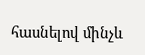հասնելով մինչև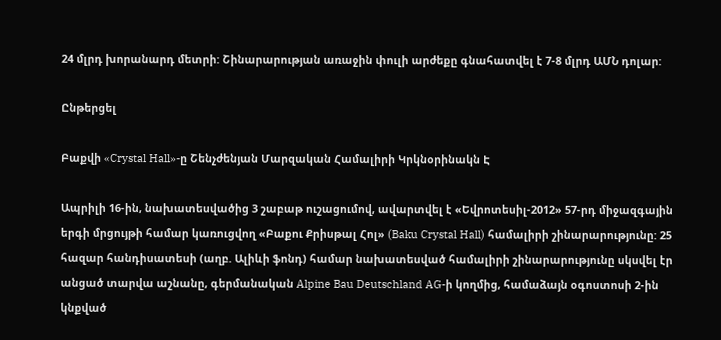24 մլրդ խորանարդ մետրի: Շինարարության առաջին փուլի արժեքը գնահատվել է 7-8 մլրդ ԱՄՆ դոլար:

Ընթերցել

Բաքվի «Crystal Hall»-ը Շենչժենյան Մարզական Համալիրի Կրկնօրինակն Է

Ապրիլի 16-ին, նախատեսվածից 3 շաբաթ ուշացումով, ավարտվել է «Եվրոտեսիլ-2012» 57-րդ միջազգային երգի մրցույթի համար կառուցվող «Բաքու Քրիսթալ Հոլ» (Baku Crystal Hall) համալիրի շինարարությունը: 25 հազար հանդիսատեսի (աղբ. Ալիևի ֆոնդ) համար նախատեսված համալիրի շինարարությունը սկսվել էր անցած տարվա աշնանը, գերմանական Alpine Bau Deutschland AG-ի կողմից, համաձայն օգոստոսի 2-ին կնքված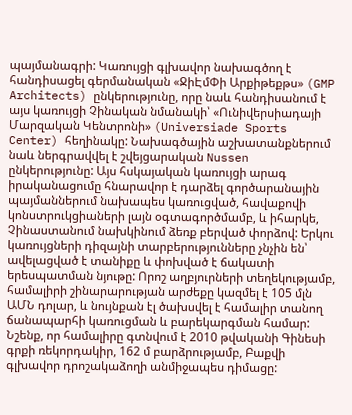պայմանագրի: Կառույցի գլխավոր նախագծող է հանդիսացել գերմանական «ՋիԷմՓի Արքիթեքթս» (GMP Architects) ընկերությունը, որը նաև հանդիսանում է այս կառույցի Չինական նմանակի՝ «Ունիվերսիադայի Մարզական Կենտրոնի» (Universiade Sports Center) հեղինակը: Նախագծային աշխատանքներում նաև ներգրավվել է շվեյցարական Nussen ընկերությունը: Այս հսկայական կառույցի արագ իրականացումը հնարավոր է դարձել գործարանային պայմաններում նախապես կառուցված, հավաքովի կոնստրուկցիաների լայն օգտագործմամբ, և իհարկե, Չինաստանում նախկինում ձեռք բերված փորձով: Երկու կառույցների դիզայնի տարբերությունները չնչին են՝ ավելացված է տանիքը և փոխված է ճակատի երեսպատման նյութը: Որոշ աղբյուրների տեղեկությամբ, համալիրի շինարարության արժեքը կազմել է 105 մլն ԱՄՆ դոլար, և նույնքան էլ ծախսվել է համալիր տանող ճանապարհի կառուցման և բարեկարգման համար: Նշենք, որ համալիրը գտնվում է 2010 թվականի Գինեսի գրքի ռեկորդակիր, 162 մ բարձրությամբ, Բաքվի գլխավոր դրոշակաձողի անմիջապես դիմացը: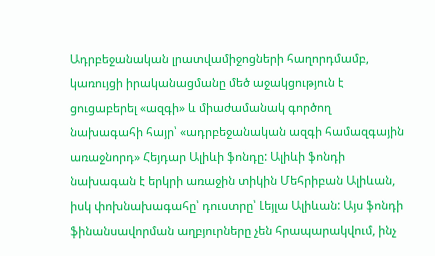Ադրբեջանական լրատվամիջոցների հաղորդմամբ, կառույցի իրականացմանը մեծ աջակցություն է ցուցաբերել «ազգի» և միաժամանակ գործող նախագահի հայր՝ «ադրբեջանական ազգի համազգային առաջնորդ» Հեյդար Ալիևի ֆոնդը: Ալիևի ֆոնդի նախագան է երկրի առաջին տիկին Մեհրիբան Ալիևան, իսկ փոխնախագահը՝ դուստրը՝ Լեյլա Ալիևան: Այս ֆոնդի ֆինանսավորման աղբյուրները չեն հրապարակվում, ինչ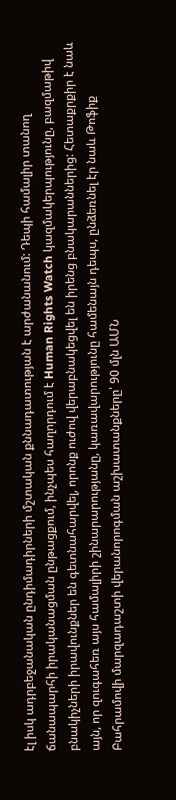էլ իսկ ադրբեջանական ընդիմադիրների մշտական քննադատության է արժանանում: Դեպի համալիր տանող ճանապարհի իրականացման ընթացքում, ինչպես հաղորդում է Human Rights Watch կազմակերպությունը, բազմաթիվ բնակիչների իրավունքներ են գետնահարվել, որոնք ուժով վերաբնակեցվել են իրենց բնակարաններից: Հետաքրքիր է նաև այն, որ զուգահեռ այս համալիրի շինարարությանը, կառավարությունը համենայն դեպս, ընձեռնել էր նաև Թոֆիք Բահրամովի մարզադաշտի վերանորոգման աշխատանքները՝ 90 մլն ԱՄՆ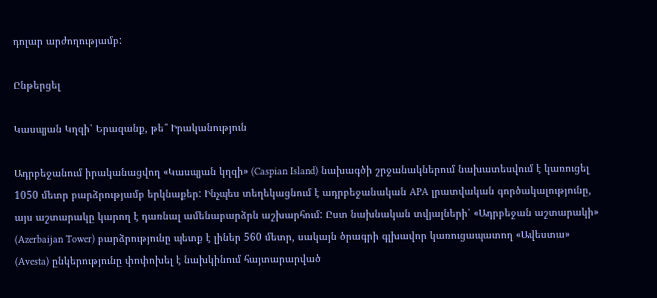դոլար արժողությամբ:

Ընթերցել

Կասպյան Կղզի՝ Երազանք, թե՞ Իրականություն

Ադրբեջանում իրականացվող «Կասպյան կղզի» (Caspian Island) նախագծի շրջանակներում նախատեսվում է կառուցել 1050 մետր բարձրությամբ երկնաքեր: Ինչպես տեղեկացնում է ադրբեջանական APA լրատվական գործակալությունը, այս աշտարակը կարող է դառնալ ամենաբարձրն աշխարհում: Ըստ նախնական տվյալների՝ «Ադրբեջան աշտարակի» (Azerbaijan Tower) բարձրությունը պետք է լիներ 560 մետր, սակայն ծրագրի գլխավոր կառուցապատող «Ավեստա» (Avesta) ընկերությունը փոփոխել է նախկինում հայտարարված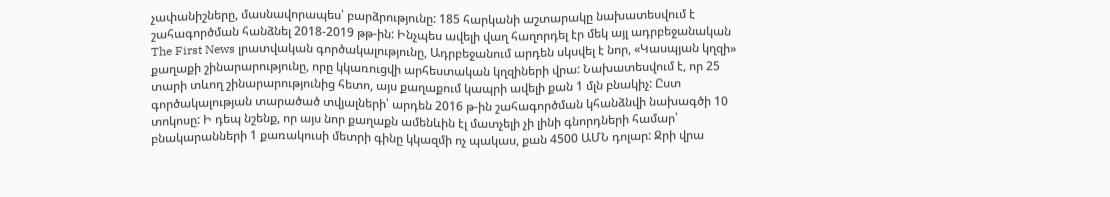չափանիշները, մասնավորապես՝ բարձրությունը: 185 հարկանի աշտարակը նախատեսվում է շահագործման հանձնել 2018-2019 թթ-ին: Ինչպես ավելի վաղ հաղորդել էր մեկ այլ ադրբեջանական The First News լրատվական գործակալությունը, Ադրբեջանում արդեն սկսվել է նոր, «Կասպյան կղզի» քաղաքի շինարարությունը, որը կկառուցվի արհեստական կղզիների վրա: Նախատեսվում է, որ 25 տարի տևող շինարարությունից հետո, այս քաղաքում կապրի ավելի քան 1 մլն բնակիչ: Ըստ գործակալության տարածած տվյալների՝ արդեն 2016 թ-ին շահագործման կհանձնվի նախագծի 10 տոկոսը: Ի դեպ նշենք, որ այս նոր քաղաքն ամենևին էլ մատչելի չի լինի գնորդների համար՝ բնակարանների 1 քառակուսի մետրի գինը կկազմի ոչ պակաս, քան 4500 ԱՄՆ դոլար: Ջրի վրա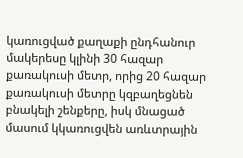կառուցված քաղաքի ընդհանուր մակերեսը կլինի 30 հազար քառակուսի մետր, որից 20 հազար քառակուսի մետրը կզբաղեցնեն բնակելի շենքերը, իսկ մնացած մասում կկառուցվեն առևտրային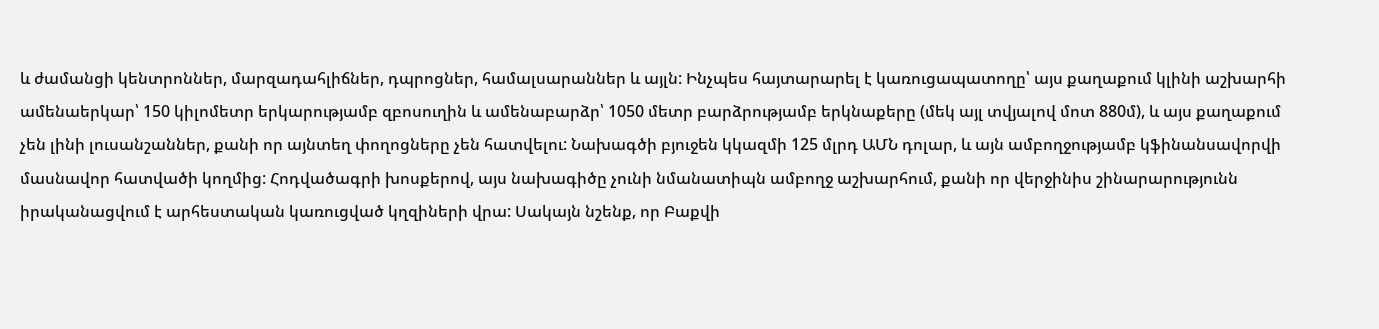և ժամանցի կենտրոններ, մարզադահլիճներ, դպրոցներ, համալսարաններ և այլն: Ինչպես հայտարարել է կառուցապատողը՝ այս քաղաքում կլինի աշխարհի ամենաերկար՝ 150 կիլոմետր երկարությամբ զբոսուղին և ամենաբարձր՝ 1050 մետր բարձրությամբ երկնաքերը (մեկ այլ տվյալով մոտ 880մ), և այս քաղաքում չեն լինի լուսանշաններ, քանի որ այնտեղ փողոցները չեն հատվելու: Նախագծի բյուջեն կկազմի 125 մլրդ ԱՄՆ դոլար, և այն ամբողջությամբ կֆինանսավորվի մասնավոր հատվածի կողմից: Հոդվածագրի խոսքերով, այս նախագիծը չունի նմանատիպն ամբողջ աշխարհում, քանի որ վերջինիս շինարարությունն իրականացվում է արհեստական կառուցված կղզիների վրա: Սակայն նշենք, որ Բաքվի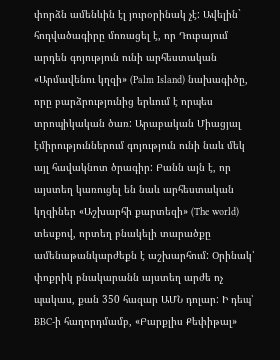փորձն ամենևին էլ յուրօրինակ չէ: Ավելին` հոդվածագիրը մոռացել է, որ Դուբայում արդեն գոյություն ունի արհեստական «Արմավենու կղզի» (Palm Island) նախագիծը, որը բարձրությունից երևում է որպես տրոպիկական ծառ: Արաբական Միացյալ էմիրություններում գոյություն ունի նաև մեկ այլ հավակնոտ ծրագիր: Բանն այն է, որ այստեղ կառուցել են նաև արհեստական կղզիներ «Աշխարհի քարտեզի» (The world) տեսքով, որտեղ բնակելի տարածքը ամենաթանկարժեքն է աշխարհում: Օրինակ՝ փոքրիկ բնակարանն այստեղ արժե ոչ պակաս, քան 350 հազար ԱՄՆ դոլար: Ի դեպ՝ BBC-ի հաղորդմամբ, «Բարքլիս Քեփիթալ»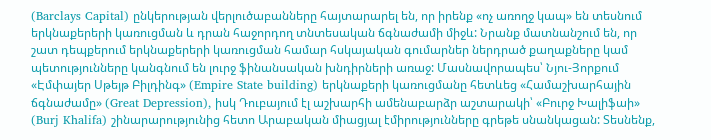(Barclays Capital) ընկերության վերլուծաբանները հայտարարել են, որ իրենք «ոչ առողջ կապ» են տեսնում երկնաքերերի կառուցման և դրան հաջորդող տնտեսական ճգնաժամի միջև: Նրանք մատնանշում են, որ շատ դեպքերում երկնաքերերի կառուցման համար հսկայական գումարներ ներդրած քաղաքները կամ պետությունները կանգնում են լուրջ ֆինանսական խնդիրների առաջ: Մասնավորապես՝ Նյու-Յորքում «Էմփայեր Սթեյթ Բիլդինգ» (Empire State building) երկնաքերի կառուցմանը հետևեց «Համաշխարհային ճգնաժամը» (Great Depression), իսկ Դուբայում էլ աշխարհի ամենաբարձր աշտարակի՝ «Բուրջ Խալիֆաի» (Burj Khalifa) շինարարությունից հետո Արաբական միացյալ էմիրությունները գրեթե սնանկացան: Տեսնենք,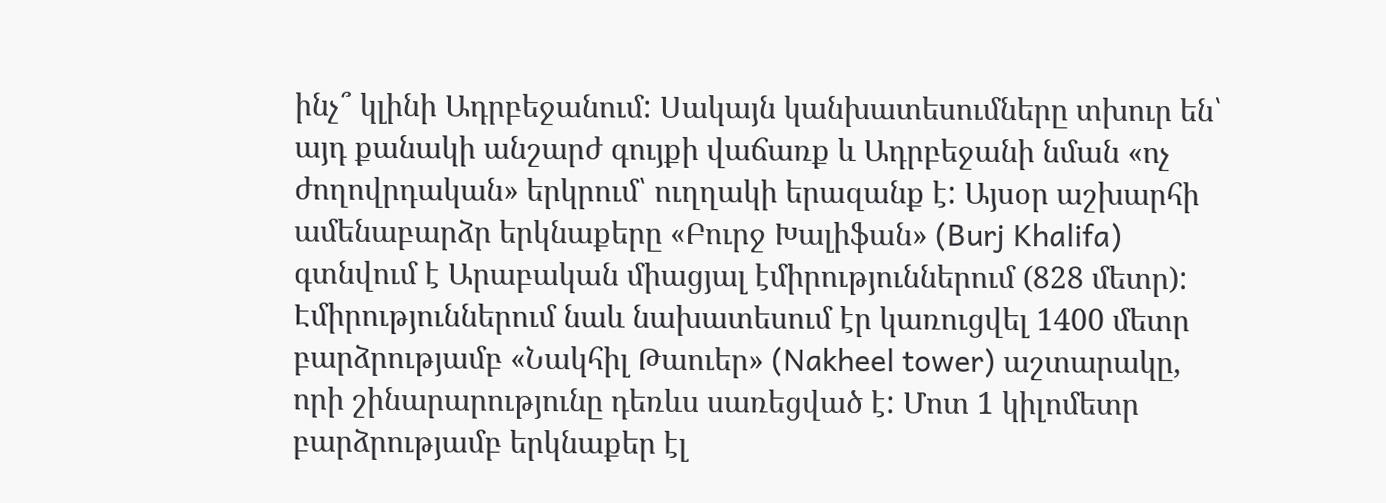ինչ՞ կլինի Ադրբեջանում: Սակայն կանխատեսումները տխուր են՝ այդ քանակի անշարժ գույքի վաճառք և Ադրբեջանի նման «ոչ ժողովրդական» երկրում՝ ուղղակի երազանք է: Այսօր աշխարհի ամենաբարձր երկնաքերը «Բուրջ Խալիֆան» (Burj Khalifa) գտնվում է Արաբական միացյալ էմիրություններում (828 մետր): Էմիրություններում նաև նախատեսում էր կառուցվել 1400 մետր բարձրությամբ «Նակհիլ Թաուեր» (Nakheel tower) աշտարակը, որի շինարարությունը դեռևս սառեցված է: Մոտ 1 կիլոմետր բարձրությամբ երկնաքեր էլ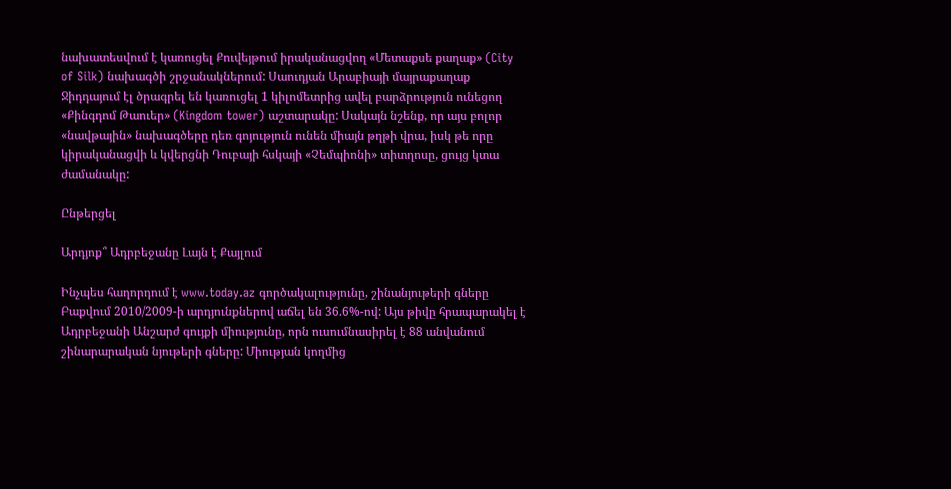նախատեսվում է կառուցել Քուվեյթում իրականացվող «Մետաքսե քաղաք» (City of Silk) նախագծի շրջանակներում: Սաուդյան Արաբիայի մայրաքաղաք Ջիդդայում էլ ծրագրել են կառուցել 1 կիլոմետրից ավել բարձրություն ունեցող «Քինգդոմ Թաուեր» (Kingdom tower) աշտարակը: Սակայն նշենք, որ այս բոլոր «նավթային» նախագծերը դեռ գոյություն ունեն միայն թղթի վրա, իսկ թե որը կիրականացվի և կվերցնի Դուբայի հսկայի «Չեմպիոնի» տիտղոսը, ցույց կտա ժամանակը:

Ընթերցել

Արդյոք՞ Ադրբեջանը Լայն է Քայլում

Ինչպես հաղորդում է www.today.az գործակալությունը, շինանյութերի գները Բաքվում 2010/2009-ի արդյունքներով աճել են 36.6%-ով: Այս թիվը հրապարակել է Ադրբեջանի Անշարժ գույքի միությունը, որն ուսումնասիրել է 88 անվանում շինարարական նյութերի գները: Միության կողմից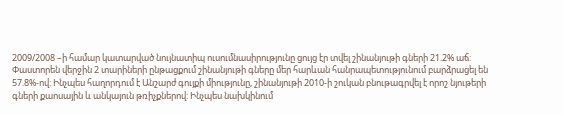2009/2008 –ի համար կատարված նույնատիպ ուսումնասիրությունը ցույց էր տվել շինանյութի գների 21.2% աճ: Փաստորեն վերջին 2 տարիների ընթացքում շինանյութի գները մեր հարևան հանրապետությունում բարձրացել են 57.8%-ով: Ինչպես հաղորդում է Անշարժ գույքի միությունը, շինանյութի 2010-ի շուկան բնութագրվել է որոշ նյութերի գների քաոսային և անկայուն թռիչքներով: Ինչպես նախկինում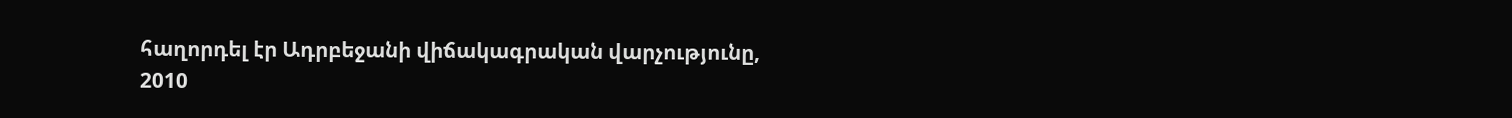հաղորդել էր Ադրբեջանի վիճակագրական վարչությունը, 2010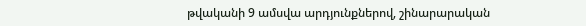թվականի 9 ամսվա արդյունքներով, շինարարական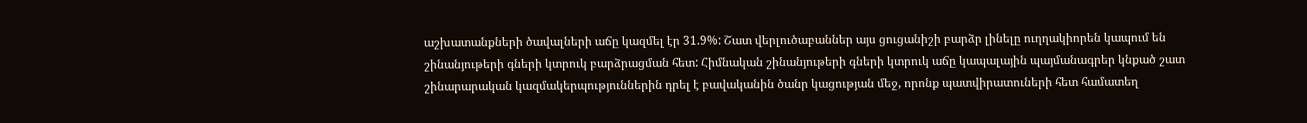աշխատանքների ծավալների աճը կազմել էր 31.9%: Շատ վերլուծաբաններ այս ցուցանիշի բարձր լինելը ուղղակիորեն կապում են շինանյութերի գների կտրուկ բարձրացման հետ: Հիմնական շինանյութերի գների կտրուկ աճը կապալային պայմանագրեր կնքած շատ շինարարական կազմակերպություններին դրել է բավականին ծանր կացության մեջ, որոնք պատվիրատուների հետ համատեղ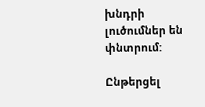խնդրի լուծումներ են փնտրում:

Ընթերցել